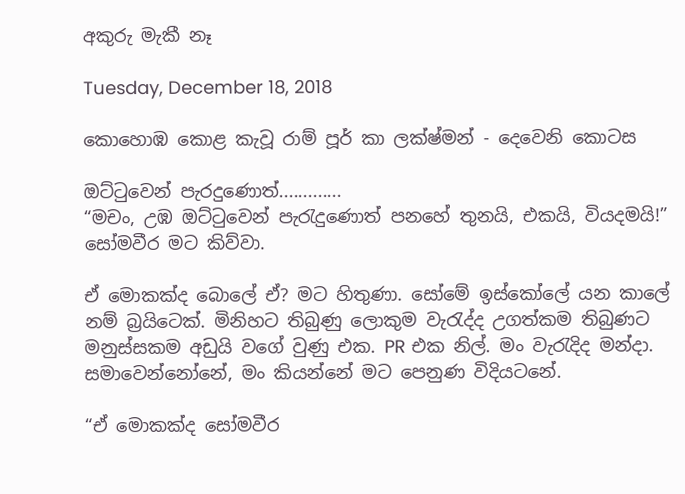අකුරු මැකී නෑ

Tuesday, December 18, 2018

කොහොඹ කොළ කැවූ රාම් පූර් කා ලක්ෂ්මන් - දෙවෙනි කොටස

ඔට්ටුවෙන් පැරදුණොත්.............
“මචං, උඹ ඔට්ටුවෙන් පැරැදුණොත් පනහේ තුනයි, එකයි, වියදමයි!” සෝමවීර මට කිව්වා.

ඒ මොකක්ද බොලේ ඒ? මට හිතුණා. සෝමේ ඉස්කෝලේ යන කාලේ නම් බ්‍රයිටෙක්. මිනිහට තිබුණු ලොකුම වැරැද්ද උගත්කම තිබුණට මනුස්සකම අඩුයි වගේ වුණු එක. PR එක නිල්. මං වැරැදිද මන්දා. සමාවෙන්නෝනේ, මං කියන්නේ මට පෙනුණ විදියටනේ.

“ඒ මොකක්ද සෝමවීර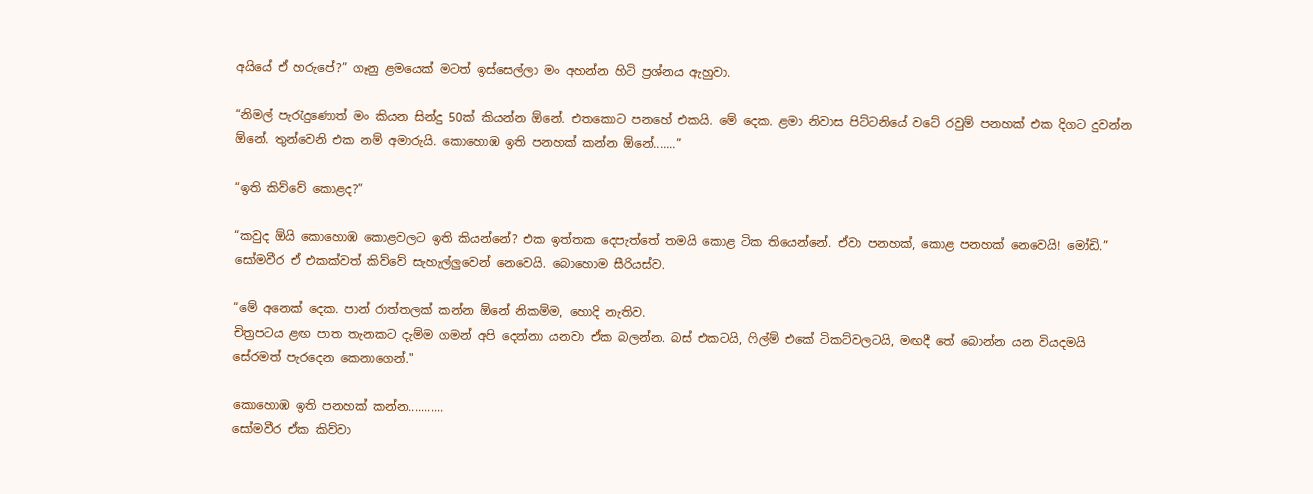අයියේ ඒ හරුපේ?” ගෑනු ළමයෙක් මටත් ඉස්සෙල්ලා මං අහන්න හිටි ප්‍රශ්නය ඇහුවා.

“නිමල් පැරැදුණොත් මං කියන සින්දු 50ක් කියන්න ඕනේ. එතකොට පනහේ එකයි. මේ දෙක. ළමා නිවාස පිට්ටනියේ වටේ රවුම් පනහක් එක දිගට දුවන්න ඕනේ. තුන්වෙනි එක නම් අමාරුයි. කොහොඹ ඉති පනහක් කන්න ඕනේ.......”

“ඉති කිව්වේ කොළද?”

“කවුද ඕයි කොහොඹ කොළවලට ඉති කියන්නේ? එක ඉත්තක දෙපැත්තේ තමයි කොළ ටික තියෙන්නේ. ඒවා පනහක්, කොළ පනහක් නෙවෙයි! මෝඩි.” සෝමවීර ඒ එකක්වත් කිව්වේ සැහැල්ලුවෙන් නෙවෙයි. බොහොම සීරියස්ව.

“මේ අනෙක් දෙක. පාන් රාත්තලක් කන්න ඕනේ නිකම්ම, හොදි නැතිව.
චිත්‍රපටය ළඟ පාත තැනකට දැම්ම ගමන් අපි දෙන්නා යනවා ඒක බලන්න. බස් එකටයි, ෆිල්ම් එකේ ටිකට්වලටයි, මඟදී තේ බොන්න යන වියදමයි සේරමත් පැරදෙන කෙනාගෙන්."

කොහොඹ ඉති පනහක් කන්න...........
සෝමවීර ඒක කිව්වා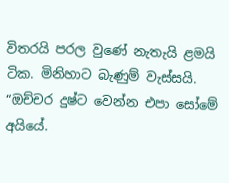විතරයි පරල වුණේ නැතැයි ළමයි ටික. මිනිහාට බැණුම් වැස්සයි. “ඔච්චර දුෂ්ට වෙන්න එපා සෝමේ අයියේ.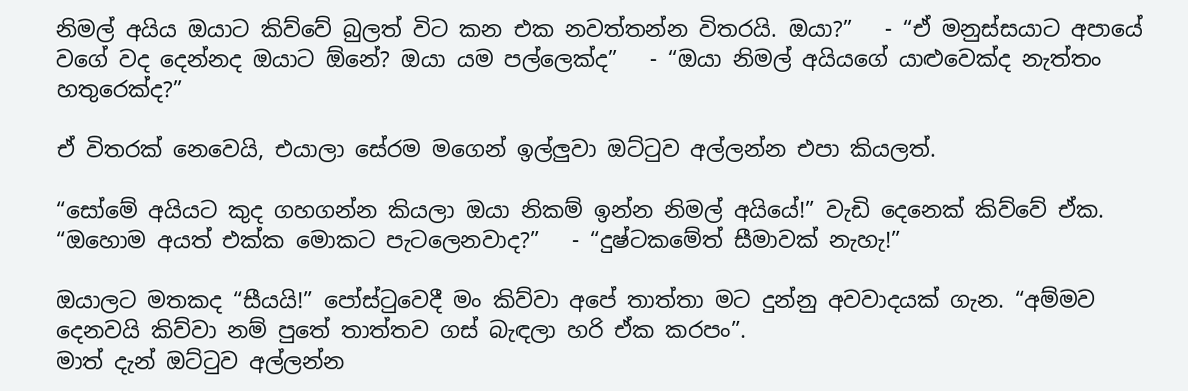නිමල් අයිය ඔයාට කිව්වේ බුලත් විට කන එක නවත්තන්න විතරයි. ඔයා?”   - “ඒ මනුස්සයාට අපායේ වගේ වද දෙන්නද ඔයාට ඕනේ? ඔයා යම පල්ලෙක්ද”   - “ඔයා නිමල් අයියගේ යාළුවෙක්ද නැත්තං හතුරෙක්ද?”

ඒ විතරක් නෙවෙයි, එයාලා සේරම මගෙන් ඉල්ලුවා ඔට්ටුව අල්ලන්න එපා කියලත්.

“සෝමේ අයියට කුද ගහගන්න කියලා ඔයා නිකම් ඉන්න නිමල් අයියේ!” වැඩි දෙනෙක් කිව්වේ ඒක. “ඔහොම අයත් එක්ක මොකට පැටලෙනවාද?”   - “දුෂ්ටකමේත් සීමාවක් නැහැ!”

ඔයාලට මතකද “සීයයි!” පෝස්ටුවෙදී මං කිව්වා අපේ තාත්තා මට දුන්නු අවවාදයක් ගැන. “අම්මව දෙනවයි කිව්වා නම් පුතේ තාත්තව ගස් බැඳලා හරි ඒක කරපං”.
මාත් දැන් ඔට්ටුව අල්ලන්න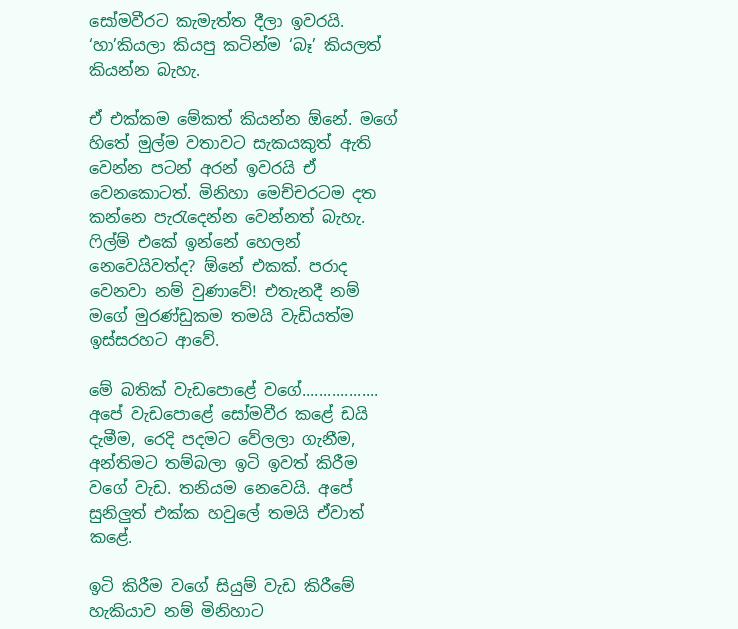සෝමවීරට කැමැත්ත දීලා ඉවරයි.
‘හා’කියලා කියපු කටින්ම ‘බෑ’ කියලත් කියන්න බැහැ.

ඒ එක්කම මේකත් කියන්න ඕනේ. මගේ හිතේ මුල්ම වතාවට සැකයකුත් ඇති වෙන්න පටන් අරන් ඉවරයි ඒ වෙනකොටත්. මිනිහා මෙච්චරටම දත කන්නෙ පැරැදෙන්න වෙන්නත් බැහැ. ෆිල්ම් එකේ ඉන්නේ හෙලන් නෙවෙයිවත්ද? ඕනේ එකක්. පරාද වෙනවා නම් වුණාවේ! එතැනදී නම් මගේ මුරණ්ඩුකම තමයි වැඩියත්ම ඉස්සරහට ආවේ.

මේ බතික් වැඩපොළේ වගේ..................
අපේ වැඩපොළේ සෝමවීර කළේ ඩයි දැමීම, රෙදි පදමට වේලලා ගැනීම, අන්තිමට තම්බලා ඉටි ඉවත් කිරීම වගේ වැඩ. තනියම නෙවෙයි. අපේ සුනිලුත් එක්ක හවුලේ තමයි ඒවාත් කළේ.

ඉටි කිරීම වගේ සියුම් වැඩ කිරීමේ හැකියාව නම් මිනිහාට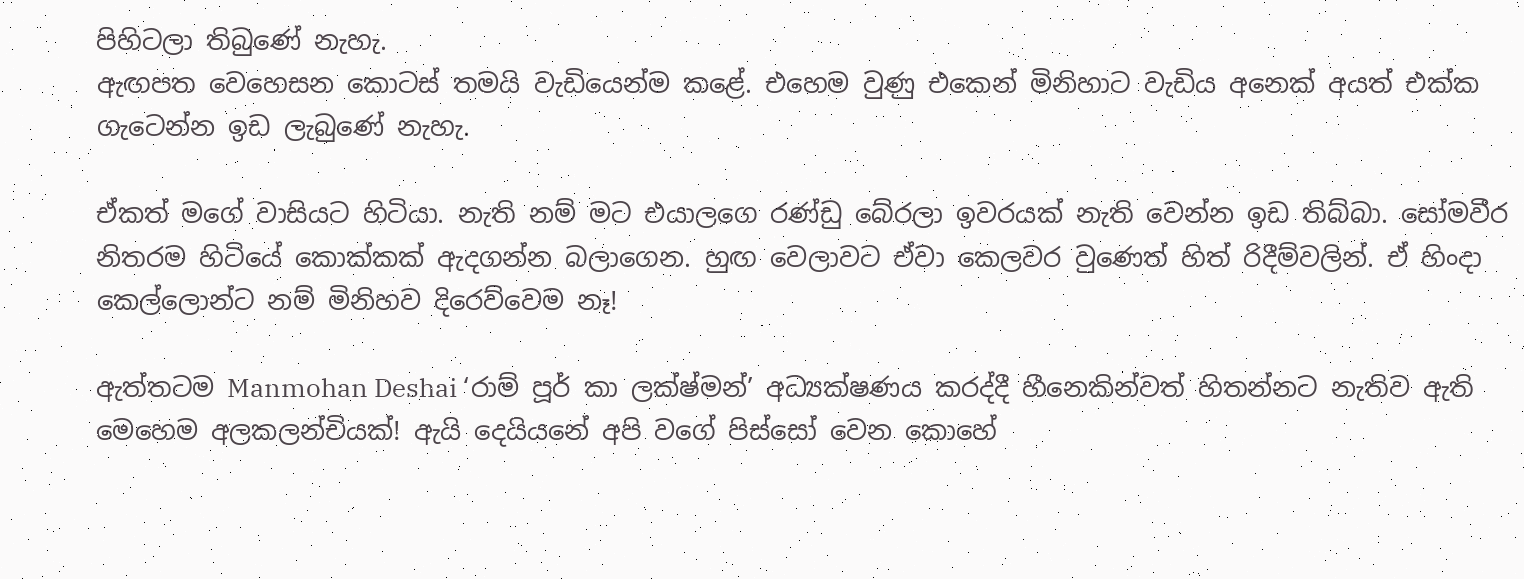පිහිටලා තිබුණේ නැහැ.
ඇඟපත වෙහෙසන කොටස් තමයි වැඩියෙන්ම කළේ. එහෙම වුණු එකෙන් මිනිහාට වැඩිය අනෙක් අයත් එක්ක ගැටෙන්න ඉඩ ලැබුණේ නැහැ.

ඒකත් මගේ වාසියට හිටියා. නැති නම් මට එයාලගෙ රණ්ඩු බේරලා ඉවරයක් නැති වෙන්න ඉඩ තිබ්බා. සෝමවීර නිතරම හිටියේ කොක්කක් ඇදගන්න බලාගෙන. හුඟ වෙලාවට ඒවා කෙලවර වුණෙත් හිත් රිදීම්වලින්. ඒ හිංදා කෙල්ලොන්ට නම් මිනිහව දිරෙව්වෙම නෑ!

ඇත්තටම Manmohan Deshai ‘රාම් පූර් කා ලක්ෂ්මන්’ අධ්‍යක්ෂණය කරද්දී හීනෙකින්වත් හිතන්නට නැතිව ඇති මෙහෙම අලකලන්චියක්! ඇයි දෙයියනේ අපි වගේ පිස්සෝ වෙන කොහේ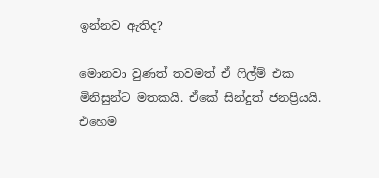ඉන්නව ඇතිද?

මොනවා වුණත් තවමත් ඒ ෆිල්ම් එක මිනිසුන්ට මතකයි. ඒකේ සින්දුත් ජනප්‍රියයි. එහෙම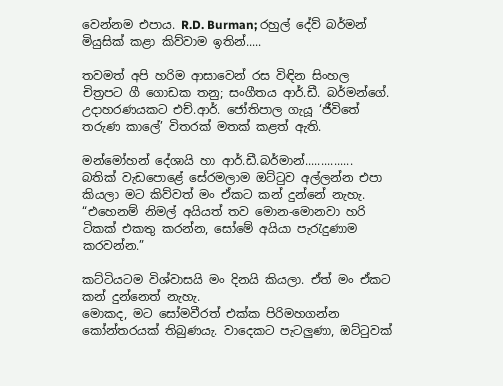වෙන්නම එපාය. R.D. Burman; රහුල් දේව් බර්මන් මියුසික් කළා කිව්වාම ඉතින්.....

තවමත් අපි හරිම ආසාවෙන් රස විඳින සිංහල චිත්‍රපට ගී ගොඩක තනු; සංගීතය ආර්.ඩී. බර්මන්ගේ. උදාහරණයකට එච්.ආර්. ජෝතිපාල ගැයූ ‘ජීවිතේ තරුණ කාලේ’ විතරක් මතක් කළත් ඇති.

මන්මෝහන් දේශායි හා ආර්.ඩී.බර්මාන්...............
බතික් වැඩපොළේ සේරමලාම ඔට්ටුව අල්ලන්න එපා කියලා මට කිව්වත් මං ඒකට කන් දුන්නේ නැහැ. “එහෙනම් නිමල් අයියත් තව මොන-මොනවා හරි ටිකක් එකතු කරන්න, සෝමේ අයියා පැරැදුණාම කරවන්න.”

කට්ටියටම විශ්වාසයි මං දිනයි කියලා. ඒත් මං ඒකට කන් දුන්නෙත් නැහැ.
මොකද, මට සෝමවීරත් එක්ක පිරිමහගන්න කෝන්තරයක් තිබුණයැ. වාදෙකට පැටලුණා, ඔට්ටුවක්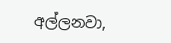අල්ලනවා,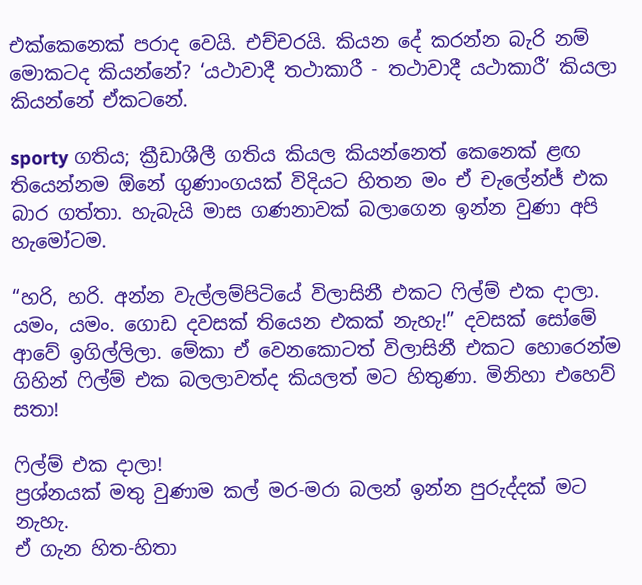එක්කෙනෙක් පරාද වෙයි. එච්චරයි. කියන දේ කරන්න බැරි නම් මොකටද කියන්නේ? ‘යථාවාදී තථාකාරී - තථාවාදී යථාකාරී’ කියලා කියන්නේ ඒකටනේ.

sporty ගතිය; ක්‍රීඩාශීලී ගතිය කියල කියන්නෙත් කෙනෙක් ළඟ තියෙන්නම ඕනේ ගුණාංගයක් විදියට හිතන මං ඒ චැලේන්ජ් එක බාර ගත්තා. හැබැයි මාස ගණනාවක් බලාගෙන ඉන්න වුණා අපි හැමෝටම.

“හරි, හරි. අන්න වැල්ලම්පිටියේ විලාසිනී එකට ෆිල්ම් එක දාලා. යමං, යමං. ගොඩ දවසක් තියෙන එකක් නැහැ!” දවසක් සෝමේ ආවේ ඉගිල්ලිලා. මේකා ඒ වෙනකොටත් විලාසිනී එකට හොරෙන්ම ගිහින් ෆිල්ම් එක බලලාවත්ද කියලත් මට හිතුණා. මිනිහා එහෙව් සතා!

ෆිල්ම් එක දාලා!
ප්‍රශ්නයක් මතු වුණාම කල් මර-මරා බලන් ඉන්න පුරුද්දක් මට නැහැ.
ඒ ගැන හිත-හිතා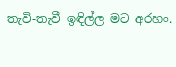තැවි-තැවී ඉඳිල්ල මට අරහං.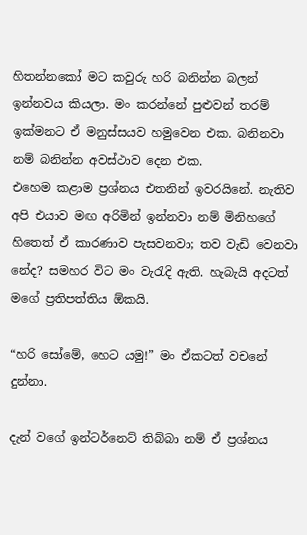හිතන්නකෝ මට කවුරු හරි බනින්න බලන් ඉන්නවය කියලා. මං කරන්නේ පුළුවන් තරම් ඉක්මනට ඒ මනුස්සයව හමුවෙන එක. බනිනවා නම් බනින්න අවස්ථාව දෙන එක.
එහෙම කළාම ප්‍රශ්නය එතනින් ඉවරයිනේ. නැතිව අපි එයාව මඟ අරිමින් ඉන්නවා නම් මිනිහගේ හිතෙත් ඒ කාරණාව පැසවනවා; තව වැඩි වෙනවා නේද? සමහර විට මං වැරැදි ඇති. හැබැයි අදටත් මගේ ප්‍රතිපත්තිය ඕකයි.

“හරි සෝමේ, හෙට යමු!” මං ඒකටත් වචනේ දුන්නා.

දැන් වගේ ඉන්ටර්නෙට් තිබ්බා නම් ඒ ප්‍රශ්නය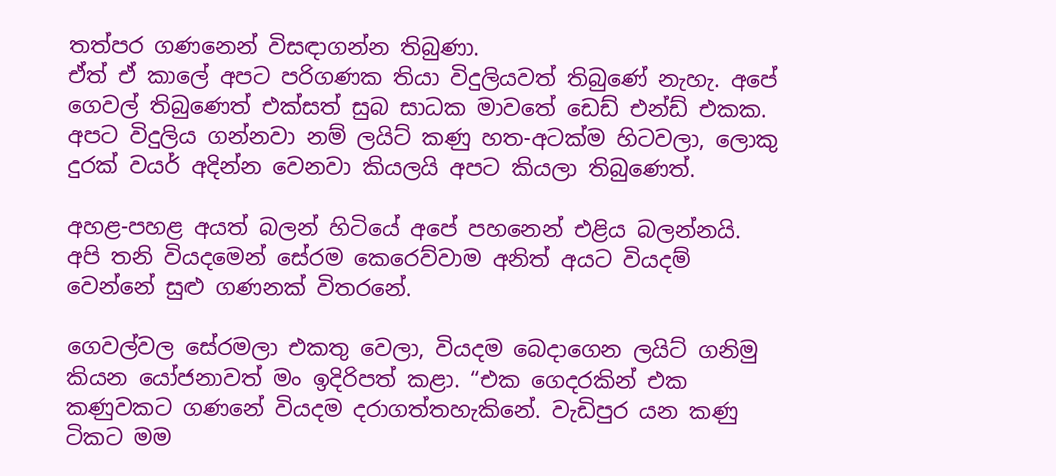තත්පර ගණනෙන් විසඳාගන්න තිබුණා.
ඒත් ඒ කාලේ අපට පරිගණක තියා විදුලියවත් තිබුණේ නැහැ. අපේ ගෙවල් තිබුණෙත් එක්සත් සුබ සාධක මාවතේ ඩෙඩ් එන්ඩ් එකක. අපට විදුලිය ගන්නවා නම් ලයිට් කණු හත-අටක්ම හිටවලා, ලොකු දුරක් වයර් අදින්න වෙනවා කියලයි අපට කියලා තිබුණෙත්.

අහළ-පහළ අයත් බලන් හිටියේ අපේ පහනෙන් එළිය බලන්නයි. අපි තනි වියදමෙන් සේරම කෙරෙව්වාම අනිත් අයට වියදම් වෙන්නේ සුළු ගණනක් විතරනේ.

ගෙවල්වල සේරමලා එකතු වෙලා, වියදම බෙදාගෙන ලයිට් ගනිමු කියන යෝජනාවත් මං ඉදිරිපත් කළා. “එක ගෙදරකින් එක කණුවකට ගණනේ වියදම දරාගත්තහැකිනේ. වැඩිපුර යන කණු ටිකට මම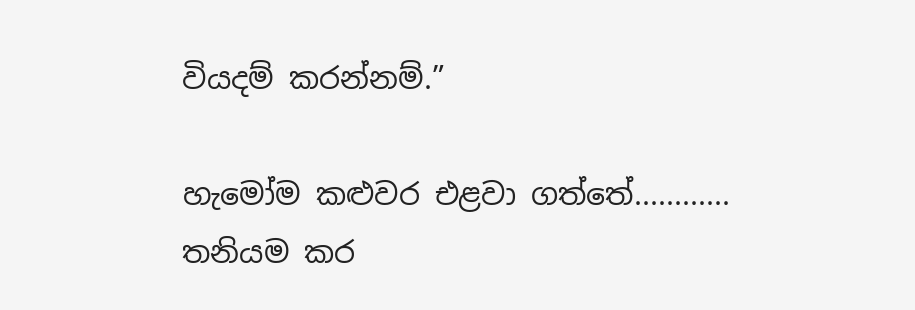වියදම් කරන්නම්.”

හැමෝම කළුවර එළවා ගත්තේ............
තනියම කර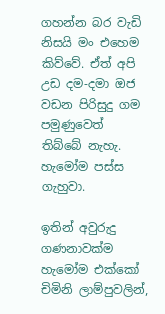ගහන්න බර වැඩි නිසයි මං එහෙම කිව්වේ. ඒත් අපි උඩ දම-දමා ඔජ වඩන පිරිසුදු ගම පමුණුවෙත් තිබ්බේ නැහැ. හැමෝම පස්ස ගැහුවා.

ඉතින් අවුරුදු ගණනාවක්ම හැමෝම එක්කෝ චිමිනි ලාම්පුවලින්,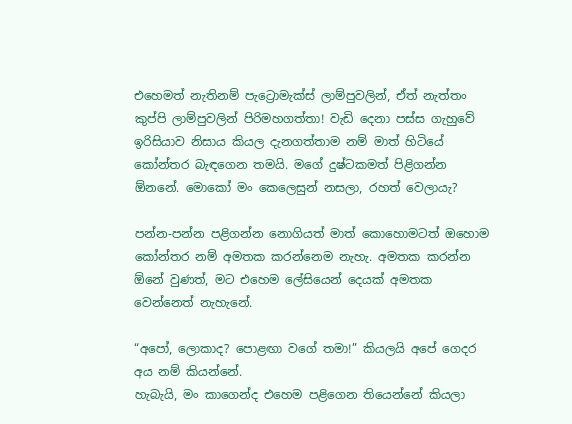එහෙමත් නැතිනම් පැට්‍රොමැක්ස් ලාම්පුවලින්, ඒත් නැත්තං කුප්පි ලාම්පුවලින් පිරිමහගත්තා! වැඩි දෙනා පස්ස ගැහුවේ ඉරිසියාව නිසාය කියල දැනගත්තාම නම් මාත් හිටියේ කෝන්තර බැඳගෙන තමයි. මගේ දුෂ්ටකමත් පිළිගන්න ඕනනේ. මොකෝ මං කෙලෙසුන් නසලා, රහත් වෙලායැ?

පන්න-පන්න පළිගන්න නොගියත් මාත් කොහොමටත් ඔහොම කෝන්තර නම් අමතක කරන්නෙම නැහැ. අමතක කරන්න ඕනේ වුණත්, මට එහෙම ලේසියෙන් දෙයක් අමතක වෙන්නෙත් නැහැනේ.

“අපෝ, ලොකාද? පොළඟා වගේ තමා!” කියලයි අපේ ගෙදර අය නම් කියන්නේ.
හැබැයි, මං කාගෙන්ද එහෙම පළිගෙන තියෙන්නේ කියලා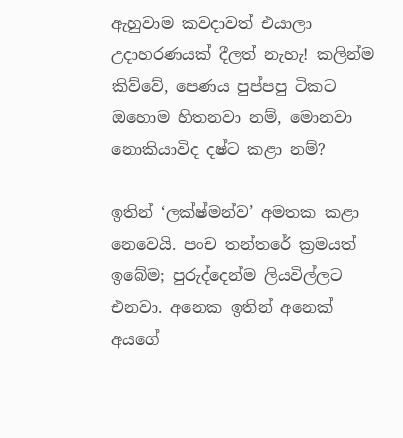ඇහුවාම කවදාවත් එයාලා උදාහරණයක් දීලත් නැහැ! කලින්ම කිව්වේ, පෙණය පුප්පපු ටිකට ඔහොම හිතනවා නම්, මොනවා නොකියාවිද දෂ්ට කළා නම්?

ඉතින් ‘ලක්ෂ්මන්ව’ අමතක කළා නෙවෙයි. පංච තන්තරේ ක්‍රමයත් ඉබේම; පුරුද්දෙන්ම ලියවිල්ලට එනවා. අනෙක ඉතින් අනෙක් අයගේ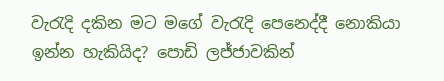වැරැදි දකින මට මගේ වැරැදි පෙනෙද්දී නොකියා ඉන්න හැකියිද? පොඩි ලජ්ජාවකින්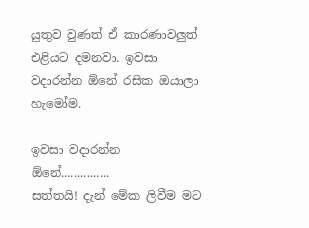යුතුව වුණත් ඒ කාරණාවලුත් එළියට දමනවා. ඉවසා වදාරන්න ඕනේ රසික ඔයාලා හැමෝම.

ඉවසා වදාරන්න ඕනේ...............
සත්තයි! දැන් මේක ලිවීම මට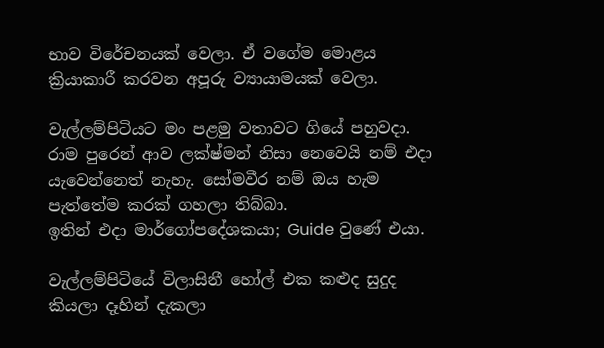භාව විරේචනයක් වෙලා. ඒ වගේම මොළය ක්‍රියාකාරී කරවන අපූරු ව්‍යායාමයක් වෙලා.

වැල්ලම්පිටියට මං පළමු වතාවට ගියේ පහුවදා. රාම පුරෙන් ආව ලක්ෂ්මන් නිසා නෙවෙයි නම් එදා යැවෙන්නෙත් නැහැ. සෝමවීර නම් ඔය හැම පැත්තේම කරක් ගහලා තිබ්බා.
ඉතින් එදා මාර්ගෝපදේශකයා; Guide වුණේ එයා.

වැල්ලම්පිටියේ විලාසිනී හෝල් එක කළුද සුදුද කියලා දෑහින් දැකලා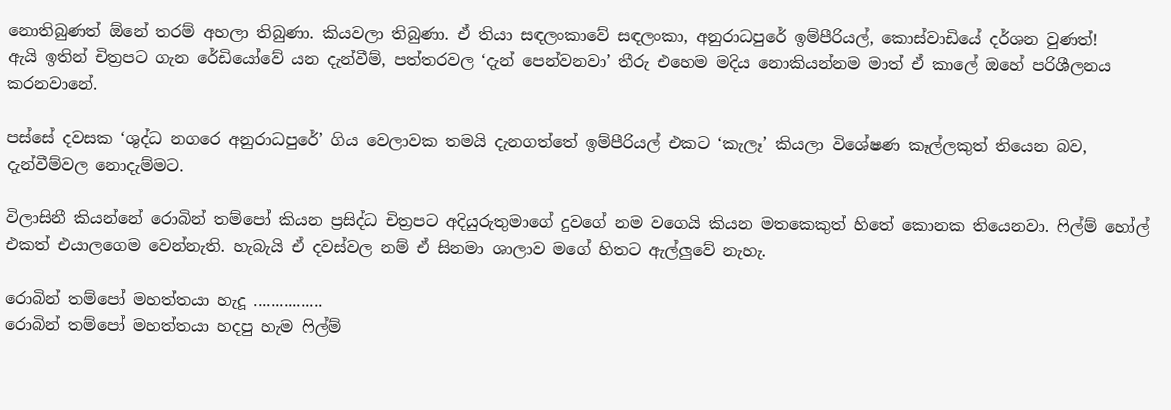නොතිබුණත් ඕනේ තරම් අහලා තිබුණා. කියවලා තිබුණා. ඒ තියා සඳලංකාවේ සඳලංකා, අනුරාධපුරේ ඉම්පීරියල්, කොස්වාඩියේ දර්ශන වුණත්!
ඇයි ඉතින් චිත්‍රපට ගැන රේඩියෝවේ යන දැන්වීම්, පත්තරවල ‘දැන් පෙන්වනවා’ තීරු එහෙම මදිය නොකියන්නම මාත් ඒ කාලේ ඔහේ පරිශීලනය කරනවානේ.

පස්සේ දවසක ‘ශුද්ධ නගරෙ අනුරාධපුරේ’ ගිය වෙලාවක තමයි දැනගත්තේ ඉම්පීරියල් එකට ‘කැලෑ’ කියලා විශේෂණ කෑල්ලකුත් තියෙන බව, දැන්වීම්වල නොදැම්මට.

විලාසිනී කියන්නේ රොබින් තම්පෝ කියන ප්‍රසිද්ධ චිත්‍රපට අදියුරුතුමාගේ දුවගේ නම වගෙයි කියන මතකෙකුත් හිතේ කොනක තියෙනවා. ෆිල්ම් හෝල් එකත් එයාලගෙම වෙන්නැති. හැබැයි ඒ දවස්වල නම් ඒ සිනමා ශාලාව මගේ හිතට ඇල්ලුවේ නැහැ.

රොබින් තම්පෝ මහත්තයා හැදූ ................
රොබින් තම්පෝ මහත්තයා හදපු හැම ෆිල්ම්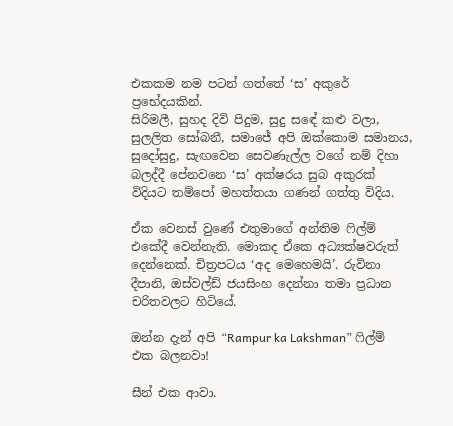එකකම නම පටන් ගත්තේ ‘ස’ අකුරේ ප්‍රභේදයකින්.
සිරිමලී, සුහද දිවි පිදුම, සුදු සඳේ කළු වලා, සුලලිත සෝබනී, සමාජේ අපි ඔක්කොම සමානය, සුදෝසුදු, සැඟවෙන සෙවණැල්ල වගේ නම් දිහා බලද්දී පේනවනෙ ‘ස’ අක්ෂරය සුබ අකුරක් විදියට තම්පෝ මහත්තයා ගණන් ගත්තු විදිය.

ඒක වෙනස් වුණේ එතුමාගේ අන්තිම ෆිල්ම් එකේදී වෙන්නැති. මොකද ඒකෙ අධ්‍යක්ෂවරුත් දෙන්නෙක්. චිත්‍රපටය ‘අද මෙහෙමයි’. රුවිනා දීපානි, ඔස්වල්ඩ් ජයසිංහ දෙන්නා තමා ප්‍රධාන චරිතවලට හිටියේ.

ඔන්න දැන් අපි “Rampur ka Lakshman” ෆිල්ම් එක බලනවා!

සීන් එක ආවා.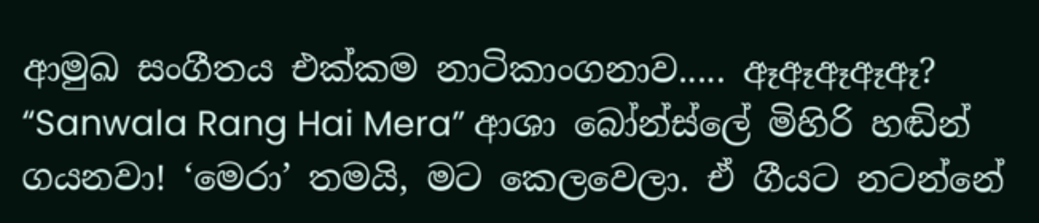ආමුඛ සංගීතය එක්කම නාටිකාංගනාව..... ඈඈඈඈඈ? “Sanwala Rang Hai Mera” ආශා බෝන්ස්ලේ මිහිරි හඬින් ගයනවා! ‘මෙරා’ තමයි, මට කෙලවෙලා. ඒ ගීයට නටන්නේ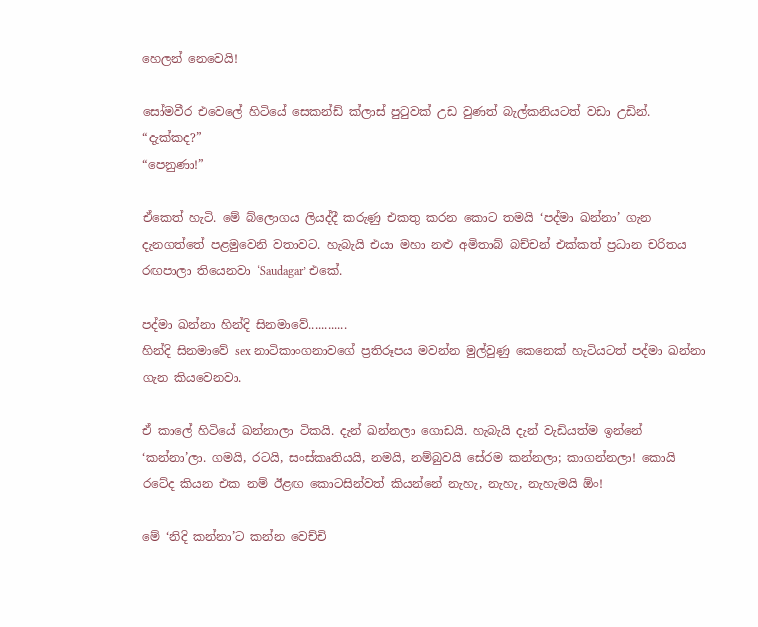හෙලන් නෙවෙයි!

සෝමවීර එවෙලේ හිටියේ සෙකන්ඩ් ක්ලාස් පුටුවක් උඩ වුණත් බැල්කනියටත් වඩා උඩින්. “දැක්කද?”
“පෙනුණා!”

ඒකෙත් හැටි. මේ බ්ලොගය ලියද්දී කරුණු එකතු කරන කොට තමයි ‘පද්මා ඛන්නා’ ගැන දැනගත්තේ පළමුවෙනි වතාවට. හැබැයි එයා මහා නළු අමිතාබ් බච්චන් එක්කත් ප්‍රධාන චරිතය රඟපාලා තියෙනවා ‘Saudagar’ එකේ.

පද්මා ඛන්නා හින්දි සිනමාවේ............
හින්දි සිනමාවේ sex නාටිකාංගනාවගේ ප්‍රතිරූපය මවන්න මුල්වුණු කෙනෙක් හැටියටත් පද්මා ඛන්නා ගැන කියවෙනවා.

ඒ කාලේ හිටියේ ඛන්නාලා ටිකයි. දැන් ඛන්නලා ගොඩයි. හැබැයි දැන් වැඩියත්ම ඉන්නේ ‘කන්නා’ලා. ගමයි, රටයි, සංස්කෘතියයි, නමයි, නම්බුවයි සේරම කන්නලා; කාගන්නලා! කොයි රටේද කියන එක නම් ඊළඟ කොටසින්වත් කියන්නේ නැහැ, නැහැ, නැහැමයි ඕං!

මේ ‘නිදි කන්නා’ට කන්න වෙච්චි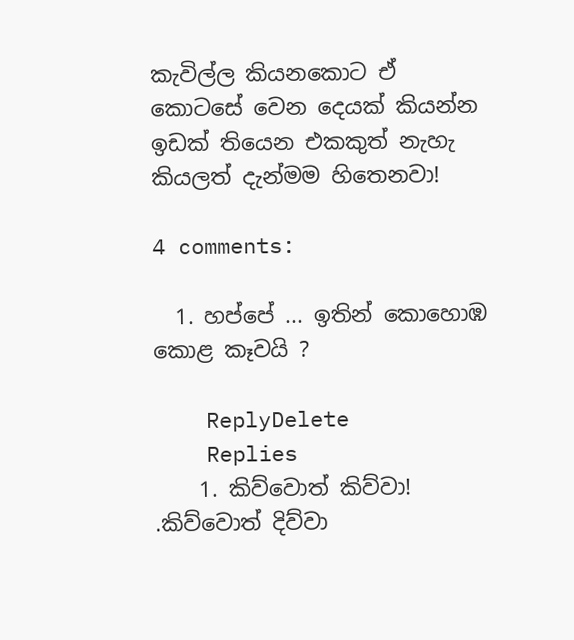කැවිල්ල කියනකොට ඒ කොටසේ වෙන දෙයක් කියන්න ඉඩක් තියෙන එකකුත් නැහැ කියලත් දැන්මම හිතෙනවා!

4 comments:

  1. හප්පේ ... ඉතින් කොහොඹ කොළ කෑවයි ?

    ReplyDelete
    Replies
    1. කිව්වොත් කිව්වා! .කිව්වොත් දිව්වා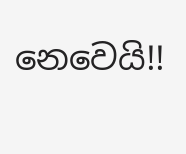නෙවෙයි!!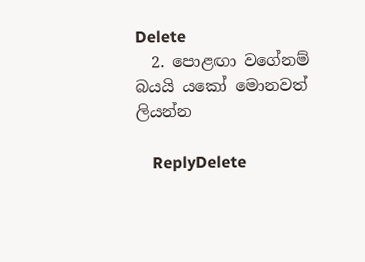Delete
  2. පොළඟා වගේනම් බයයි යකෝ මොනවත් ලියන්න

    ReplyDelete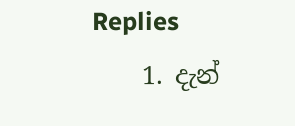Replies
    1. දැන්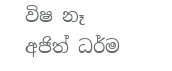විෂ නෑ අජිත් ධර්ම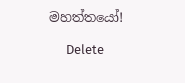මහත්තයෝ!

      Delete